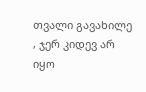თვალი გავახილე , ჯერ კიდევ არ იყო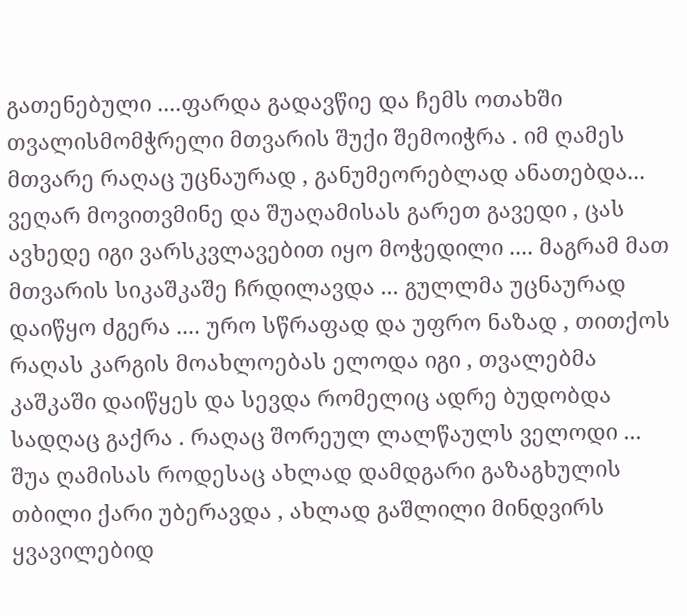გათენებული ....ფარდა გადავწიე და ჩემს ოთახში თვალისმომჭრელი მთვარის შუქი შემოიჭრა . იმ ღამეს მთვარე რაღაც უცნაურად , განუმეორებლად ანათებდა... ვეღარ მოვითვმინე და შუაღამისას გარეთ გავედი , ცას ავხედე იგი ვარსკვლავებით იყო მოჭედილი .... მაგრამ მათ მთვარის სიკაშკაშე ჩრდილავდა ... გულლმა უცნაურად დაიწყო ძგერა .... ურო სწრაფად და უფრო ნაზად , თითქოს რაღას კარგის მოახლოებას ელოდა იგი , თვალებმა კაშკაში დაიწყეს და სევდა რომელიც ადრე ბუდობდა სადღაც გაქრა . რაღაც შორეულ ლალწაულს ველოდი ...
შუა ღამისას როდესაც ახლად დამდგარი გაზაგხულის თბილი ქარი უბერავდა , ახლად გაშლილი მინდვირს ყვავილებიდ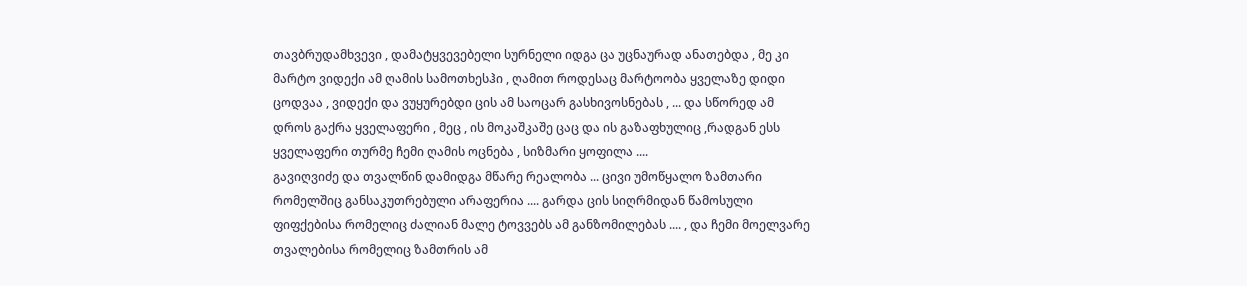თავბრუდამხვევი , დამატყვევებელი სურნელი იდგა ცა უცნაურად ანათებდა , მე კი მარტო ვიდექი ამ ღამის სამოთხესჰი , ღამით როდესაც მარტოობა ყველაზე დიდი ცოდვაა , ვიდექი და ვუყურებდი ცის ამ საოცარ გასხივოსნებას , ... და სწორედ ამ დროს გაქრა ყველაფერი , მეც , ის მოკაშკაშე ცაც და ის გაზაფხულიც ,რადგან ესს ყველაფერი თურმე ჩემი ღამის ოცნება , სიზმარი ყოფილა ....
გავიღვიძე და თვალწინ დამიდგა მწარე რეალობა ... ცივი უმოწყალო ზამთარი რომელშიც განსაკუთრებული არაფერია .... გარდა ცის სიღრმიდან წამოსული ფიფქებისა რომელიც ძალიან მალე ტოვვებს ამ განზომილებას .... , და ჩემი მოელვარე თვალებისა რომელიც ზამთრის ამ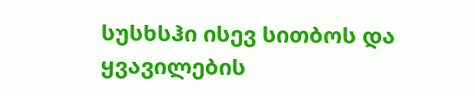სუსხსჰი ისევ სითბოს და ყვავილების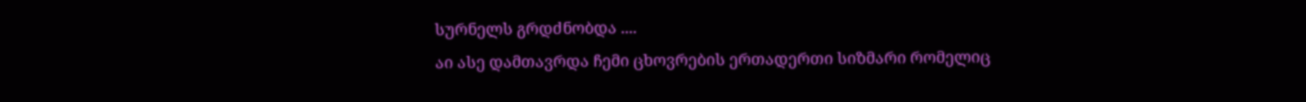სურნელს გრდძნობდა ....
აი ასე დამთავრდა ჩემი ცხოვრების ერთადერთი სიზმარი რომელიც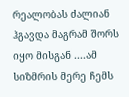რეალობას ძალიან ჰგავდა მაგრამ შორს იყო მისგან ....ამ სიზმრის მერე ჩემს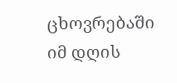ცხოვრებაში იმ დღის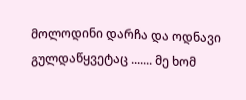მოლოდინი დარჩა და ოდნავი გულდაწყვეტაც ....... მე ხომ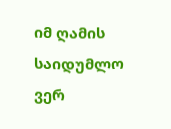იმ ღამის საიდუმლო ვერ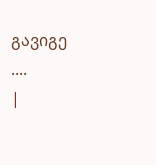გავიგე ....
|